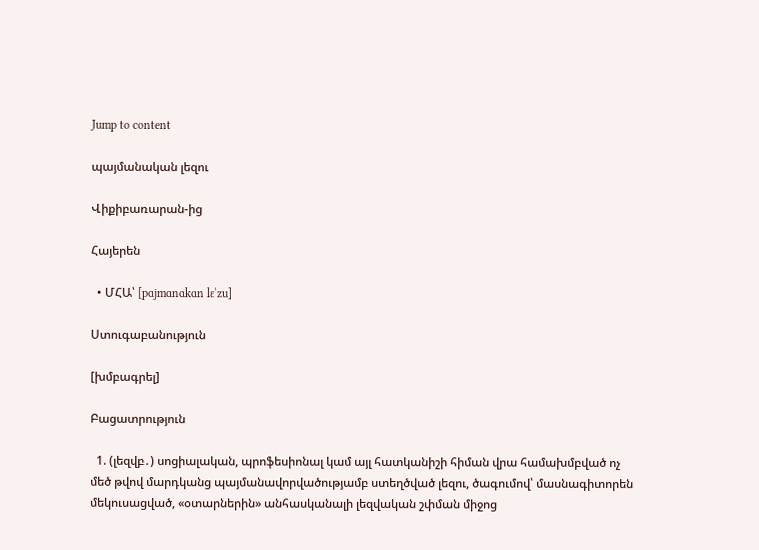Jump to content

պայմանական լեզու

Վիքիբառարան-ից

Հայերեն

  • ՄՀԱ՝ [pɑjmɑnɑkɑn lɛˈzu]

Ստուգաբանություն

[խմբագրել]

Բացատրություն

  1. (լեզվբ․) սոցիալական, պրոֆեսիոնալ կամ այլ հատկանիշի հիման վրա համախմբված ոչ մեծ թվով մարդկանց պայմանավորվածությամբ ստեղծված լեզու, ծագումով՝ մասնագիտորեն մեկուսացված, «օտարներին» անհասկանալի լեզվական շփման միջոց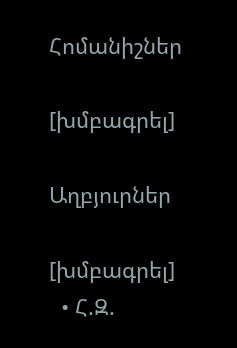Հոմանիշներ

[խմբագրել]

Աղբյուրներ

[խմբագրել]
  • Հ.Զ.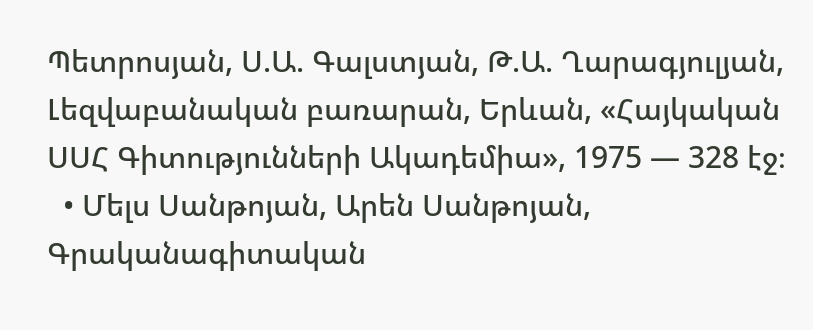Պետրոսյան, Ս.Ա. Գալստյան, Թ.Ա. Ղարագյուլյան, Լեզվաբանական բառարան, Երևան, «Հայկական ՍՍՀ Գիտությունների Ակադեմիա», 1975 — 328 էջ։
  • Մելս Սանթոյան, Արեն Սանթոյան, Գրականագիտական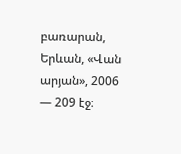բառարան, Երևան, «Վան արյան», 2006 — 209 էջ։